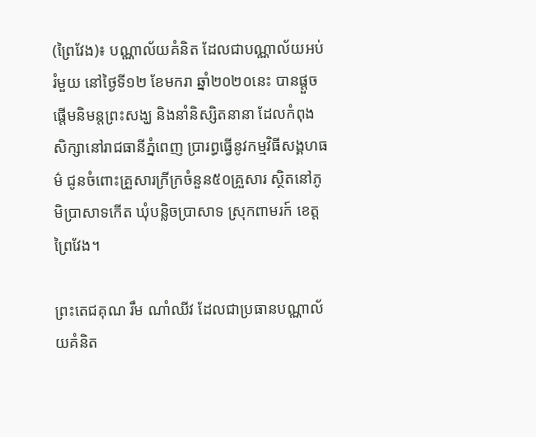(ព្រៃវែង)៖ បណ្ណាល័យគំនិត ដែលជាបណ្ណាល័យអប់រំមួយ នៅថ្ងៃទី១២ ខែមករា ឆ្នាំ២០២០នេះ បានផ្តួចផ្តើមនិមន្តព្រះសង្ឃ និងនាំនិស្សិតនានា ដែលកំពុងសិក្សានៅរាជធានីភ្នំពេញ ប្រារព្ធធ្វើនូវកម្មវិធីសង្គហធម៌ ជូនចំពោះគ្រួសារក្រីក្រចំនួន៥០គ្រួសារ ស្ថិតនៅភូមិប្រាសាទកើត ឃុំបន្លិចប្រាសាទ ស្រុកពាមរក៍ ខេត្តព្រៃវែង។

ព្រះតេជគុណ រឹម ណាំឈីវ ដែលជាប្រធានបណ្ណាល័យគំនិត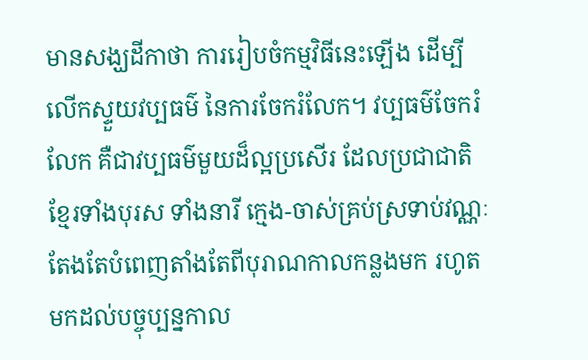មានសង្ឃដីកាថា ការរៀបចំកម្មវិធីនេះឡើង ដើម្បីលើកស្ទួយវប្បធម៌ នៃការចែករំលែក។ វប្បធម៌ចែករំលែក គឺជាវប្បធម៌មួយដ៏ល្អប្រសើរ ដែលប្រជាជាតិខ្មែរទាំងបុរស ទាំងនារី ក្មេង-ចាស់គ្រប់ស្រទាប់វណ្ណៈ តែងតែបំពេញតាំងតែពីបុរាណកាលកន្លងមក រហូតមកដល់បច្ចុប្បន្នកាល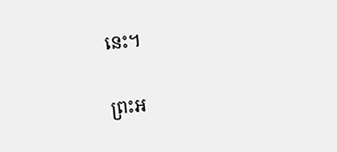នេះ។

ព្រះអ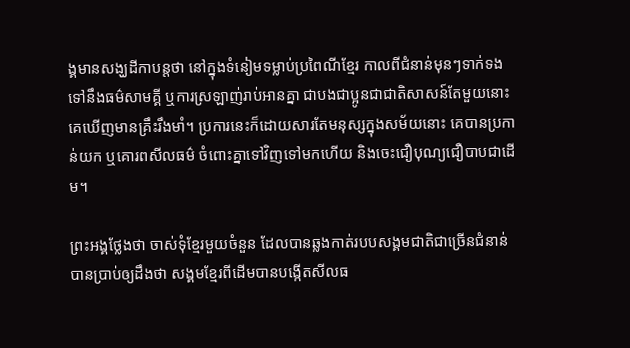ង្គមានសង្ឃដីកាបន្តថា នៅក្នុងទំនៀមទម្លាប់ប្រពៃណីខ្មែរ កាលពីជំនាន់មុនៗទាក់ទងទៅនឹងធម៌សាមគ្គី ឬការស្រឡាញ់រាប់អានគ្នា ជាបងជាប្អូនជាជាតិសាសន៍តែមួយនោះ គេឃើញមានគ្រឹះរឹងមាំ។ ប្រការនេះក៏ដោយសារតែមនុស្សក្នុងសម័យនោះ គេបានប្រកាន់យក ឬគោរពសីលធម៌ ចំពោះគ្នាទៅវិញទៅមកហើយ និងចេះជឿបុណ្យជឿបាបជាដើម។

ព្រះអង្គថ្លែងថា ចាស់ទុំខ្មែរមួយចំនួន ដែលបានឆ្លងកាត់របបសង្គមជាតិជាច្រើនជំនាន់ បានប្រាប់ឲ្យដឹងថា សង្គមខ្មែរពីដើមបានបង្កើតសីលធ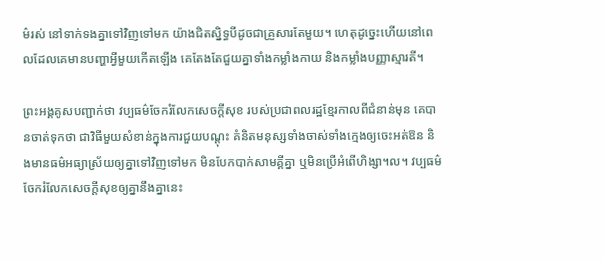ម៌រស់ នៅទាក់ទងគ្នាទៅវិញទៅមក យ៉ាងជិតស្និទ្ធបីដូចជាគ្រួសារតែមួយ។ ហេតុដូច្នេះហើយនៅពេលដែលគេមានបញ្ហាអ្វីមួយកើតឡើង គេតែងតែជួយគ្នាទាំងកម្លាំងកាយ និងកម្លាំងបញ្ញាស្មារតី។

ព្រះអង្គគូសបញ្ជាក់ថា វប្បធម៌ចែករំលែកសេចក្ដីសុខ របស់ប្រជាពលរដ្ឋខ្មែរកាលពីជំនាន់មុន គេបានចាត់ទុកថា ជាវិធីមួយសំខាន់ក្នុងការជួយបណ្ដុះ គំនិតមនុស្សទាំងចាស់ទាំងក្មេងឲ្យចេះអត់ឱន និងមានធម៌អធ្យាស្រ័យឲ្យគ្នាទៅវិញទៅមក មិនបែកបាក់សាមគ្គីគ្នា ឬមិនប្រើអំពើហិង្សា។ល។ វប្បធម៌ចែករំលែកសេចក្ដីសុខឲ្យគ្នានឹងគ្នានេះ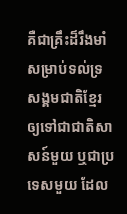គឺជាគ្រឹះដ៏រឹងមាំសម្រាប់ទល់ទ្រសង្គមជាតិខ្មែរ ឲ្យទៅជាជាតិសាសន៍មួយ ឬជាប្រទេសមួយ ដែល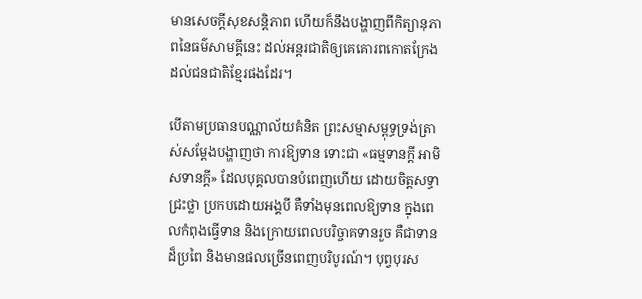មានសេចក្ដីសុខសន្តិភាព ហើយក៏នឹងបង្ហាញពីកិត្យានុភាពនៃធម៌សាមគ្គីនេះ ដល់អន្តរជាតិឲ្យគេគោរពកោតក្រែង ដល់ជនជាតិខ្មែរផងដែរ។

បើតាមប្រធានបណ្ណាល័យគំនិត ព្រះសម្មាសម្ពុទ្ធទ្រង់ត្រាស់សម្តែងបង្ហាញថា ការឱ្យទាន ទោះជា «ធម្មទានក្ដី អាមិសទានក្ដី» ដែលបុគ្គលបានបំពេញហើយ ដោយចិត្តសទ្ធាជ្រះថ្លា ប្រកបដោយអង្គបី គឺទាំងមុនពេលឱ្យទាន ក្នុងពេលកំពុងធ្វើទាន និងក្រោយពេលបរិច្ចាគទានរួច គឺជាទានដ៏ប្រពៃ និងមានផលច្រើនពេញបរិបូរណ៍។ បុព្វបុរស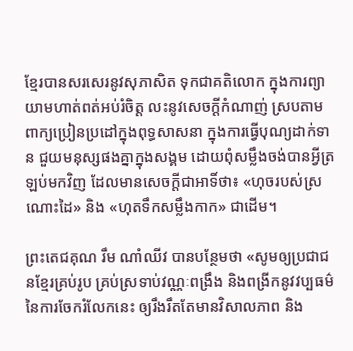ខ្មែរបានសរសេរនូវសុភាសិត ទុកជាគតិលោក ក្នុងការព្យាយាមហាត់ពត់អប់រំចិត្ត លះនូវសេចក្ដីកំណាញ់ ស្របតាមពាក្យប្រៀនប្រដៅក្នុងពុទ្ធសាសនា ក្នុងការធ្វើបុណ្យដាក់ទាន ជួយមនុស្សផងគ្នាក្នុងសង្គម ដោយពុំសម្លឹងចង់បានអ្វីត្រឡប់មកវិញ ដែលមានសេចក្ដីជាអាទិ៍ថា៖ «ហុចរបស់ស្រណោះដៃ» និង «ហុតទឹកសម្លឹងកាក» ជាដើម។

ព្រះតេជគុណ រឹម ណាំឈីវ បានបន្ថែមថា «សូមឲ្យប្រជាជនខ្មែរគ្រប់រូប គ្រប់ស្រទាប់វណ្ណៈពង្រឹង និងពង្រីកនូវវប្បធម៌នៃការចែករំលែកនេះ ឲ្យរឹងរឹតតែមានវិសាលភាព និង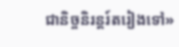ជានិច្ចនិរន្តរ៍តរៀងទៅ»